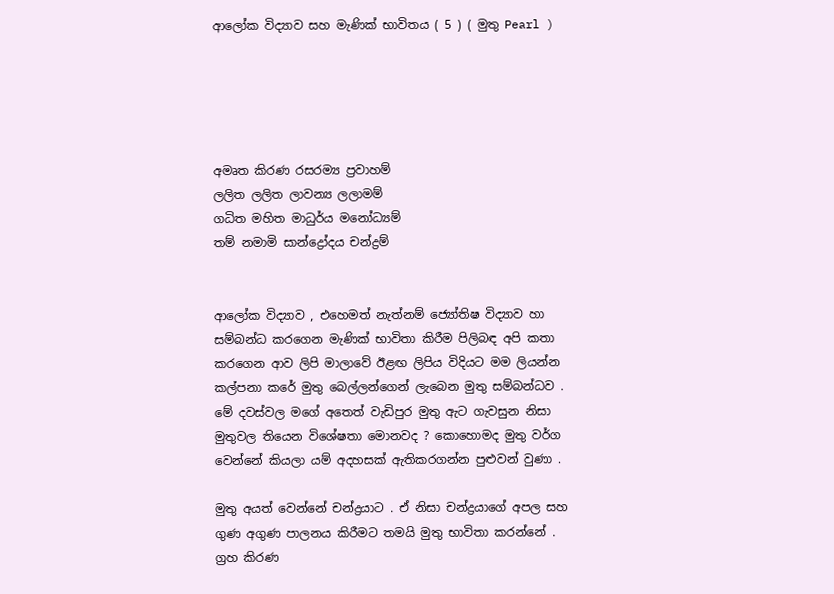ආලෝක විද්‍යාව සහ මැණික් භාවිතය ( 5 ) ( මුතු Pearl )





අමෘත කිරණ රසරම්‍ය ප්‍රවාහම්
ලලිත ලලිත ලාවන්‍ය ලලාමම්
ගධිත මහිත මාධුර්ය මනෝධ්‍යම්
තම් නමාමි සාන්ද්‍රෝදය චන්ද්‍රම්


ආලෝක විද්‍යාව , එහෙමත් නැත්නම් ජ්‍යෝතිෂ විද්‍යාව හා සම්බන්ධ කරගෙන මැණික් භාවිතා කිරීම පිලිබඳ අපි කතා කරගෙන ආව ලිපි මාලාවේ ඊළඟ ලිපිය විදියට මම ලියන්න කල්පනා කරේ මුතු බෙල්ලන්ගෙන් ලැබෙන මුතු සම්බන්ධව . මේ දවස්වල මගේ අතෙත් වැඩිපුර මුතු ඇට ගැවසුන නිසා මුතුවල තියෙන විශේෂතා මොනවද ? කොහොමද මුතු වර්ග වෙන්නේ කියලා යම් අදහසක් ඇතිකරගන්න පුළුවන් වුණා .

මුතු අයත් වෙන්නේ චන්ද්‍රයාට . ඒ නිසා චන්ද්‍රයාගේ අපල සහ ගුණ අගුණ පාලනය කිරීමට තමයි මුතු භාවිතා කරන්නේ . ග්‍රහ කිරණ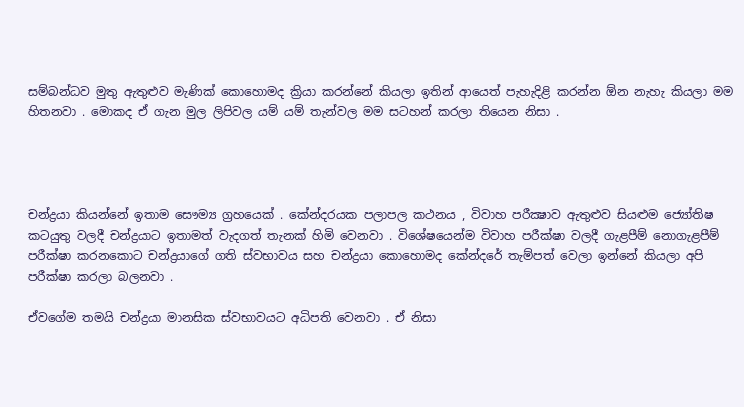සම්බන්ධව මුතු ඇතුළුව මැණික් කොහොමද ක්‍රියා කරන්නේ කියලා ඉතින් ආයෙත් පැහැදිළි කරන්න ඕන නැහැ කියලා මම හිතනවා . මොකද ඒ ගැන මුල ලිපිවල යම් යම් තැන්වල මම සටහන් කරලා තියෙන නිසා .




චන්ද්‍රයා කියන්නේ ඉතාම සෞම්‍ය ග්‍රහයෙක් . කේන්දරයක පලාපල කථනය , විවාහ පරීක්‍ෂාව ඇතුළුව සියළුම ජ්‍යෝතිෂ කටයුතු වලදී චන්ද්‍රයාට ඉතාමත් වැදගත් තැනක් හිමි වෙනවා . විශේෂයෙන්ම විවාහ පරීක්ෂා වලදී ගැළපීම් නොගැළපීම් පරීක්ෂා කරනකොට චන්ද්‍රයාගේ ගති ස්වභාවය සහ චන්ද්‍රයා කොහොමද කේන්දරේ තැම්පත් වෙලා ඉන්නේ කියලා අපි පරීක්ෂා කරලා බලනවා .

ඒවගේම තමයි චන්ද්‍රයා මානසික ස්වභාවයට අධිපති වෙනවා . ඒ නිසා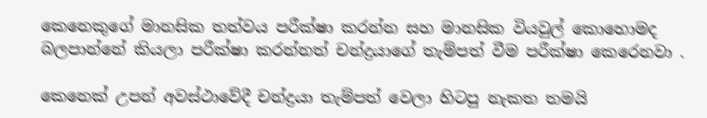කෙනෙකුගේ මානසික තත්වය පරීක්ෂා කරන්න සහ මානසික වියවුල් කොහොමද බලපාන්නේ කියලා පරීක්ෂා කරන්නත් චන්ද්‍රයාගේ තැම්පත් වීම පරීක්ෂා කෙරෙනවා .

කෙනෙක් උපන් අවස්ථාවේදී චන්ද්‍රයා තැම්පත් වෙලා හිටපු නැකත තමයි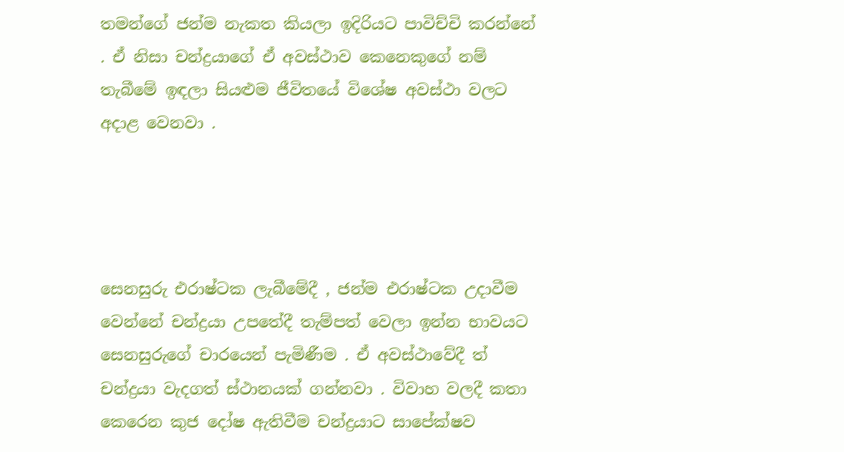තමන්ගේ ජන්ම නැකත කියලා ඉදිරියට පාවිච්චි කරන්නේ . ඒ නිසා චන්ද්‍රයාගේ ඒ අවස්ථාව කෙනෙකුගේ නම් තැබීමේ ඉඳලා සියළුම ජීවිතයේ විශේෂ අවස්ථා වලට අදාළ වෙනවා .




සෙනසුරු එරාෂ්ටක ලැබීමේදී , ජන්ම එරාෂ්ටක උදාවීම වෙන්නේ චන්ද්‍රයා උපතේදී තැම්පත් වෙලා ඉන්න භාවයට සෙනසුරුගේ චාරයෙන් පැමිණීම . ඒ අවස්ථාවේදී ත් චන්ද්‍රයා වැදගත් ස්ථානයක් ගන්නවා . විවාහ වලදී කතා කෙරෙන කුජ දෝෂ ඇතිවීම චන්ද්‍රයාට සාපේක්ෂව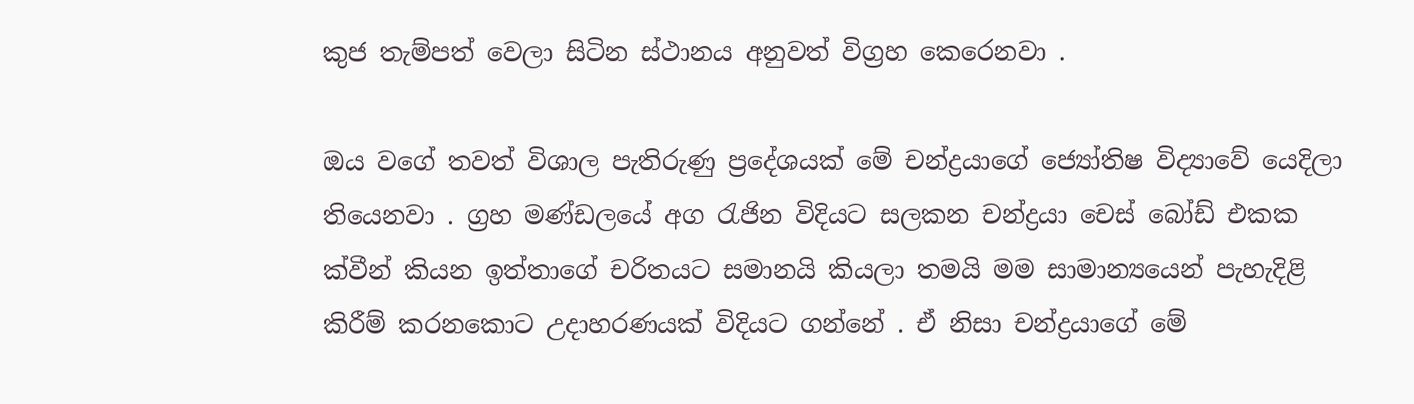කුජ තැම්පත් වෙලා සිටින ස්ථානය අනුවත් විග්‍රහ කෙරෙනවා .

ඔය වගේ තවත් විශාල පැතිරුණු ප්‍රදේශයක් මේ චන්ද්‍රයාගේ ජ්‍යෝතිෂ විද්‍යාවේ යෙදිලා තියෙනවා . ග්‍රහ මණ්ඩලයේ අග රැජින විදියට සලකන චන්ද්‍රයා චෙස් බෝඩ් එකක ක්වීන් කියන ඉත්තාගේ චරිතයට සමානයි කියලා තමයි මම සාමාන්‍යයෙන් පැහැදිළි කිරීම් කරනකොට උදාහරණයක් විදියට ගන්නේ . ඒ නිසා චන්ද්‍රයාගේ මේ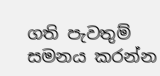ගති පැවතුම් සමනය කරන්න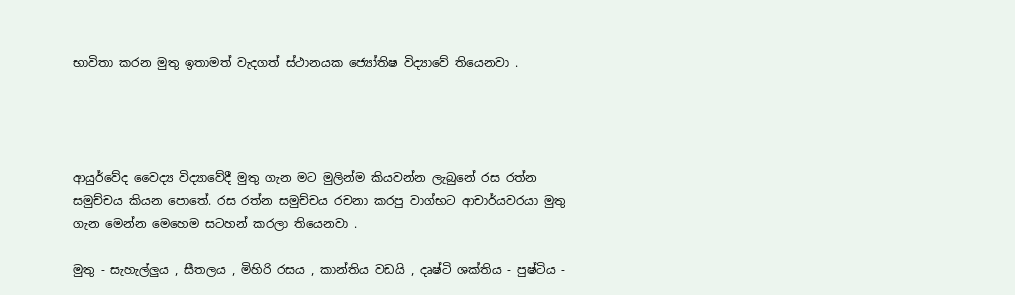භාවිතා කරන මුතු ඉතාමත් වැදගත් ස්ථානයක ජ්‍යෝතිෂ විද්‍යාවේ තියෙනවා .




ආයුර්වේද වෛද්‍ය විද්‍යාවේදී මුතු ගැන මට මුලින්ම කියවන්න ලැබුනේ රස රත්න සමුච්චය කියන පොතේ. රස රත්න සමුච්චය රචනා කරපු වාග්භට ආචාර්යවරයා මුතු ගැන මෙන්න මෙහෙම සටහන් කරලා තියෙනවා .

මුතු - සැහැල්ලුය , සීතලය , මිහිරි රසය , කාන්තිය වඩයි , දෘෂ්ටි ශක්තිය - පුෂ්ටිය -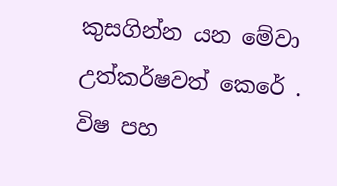කුසගින්න යන මේවා උත්කර්ෂවත් කෙරේ . විෂ පහ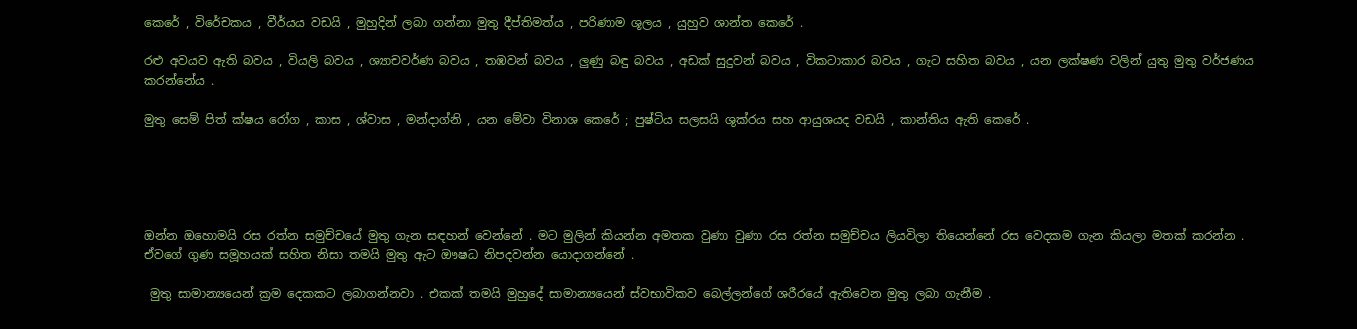කෙරේ , විරේචකය , වීර්යය වඩයි , මුහුදින් ලබා ගන්නා මුතු දීප්තිමත්ය , පරිණාම ශූලය , යුහුව ශාන්ත කෙරේ .

රළු අවයව ඇති බවය , වියලි බවය , ශ්‍යාචවර්ණ බවය , තඹවන් බවය , ලුණු බඳු බවය , අඩක් සුදුවන් බවය , විකටාකාර බවය , ගැට සහිත බවය , යන ලක්ෂණ වලින් යුතු මුතු වර්ජණය කරන්නේය .

මුතු සෙම් පිත් ක්ෂය රෝග , කාස , ශ්වාස , මන්දාග්නි , යන මේවා විනාශ කෙරේ ; පුෂ්ටිය සලසයි ශුක්රය සහ ආයුශයද වඩයි , කාන්තිය ඇති කෙරේ .





ඔන්න ඔහොමයි රස රත්න සමුච්චයේ මුතු ගැන සඳහන් වෙන්නේ . මට මුලින් කියන්න අමතක වුණා වුණා රස රත්න සමුච්චය ලියවිලා තියෙන්නේ රස වෙදකම ගැන කියලා මතක් කරන්න . ඒවගේ ගුණ සමූහයක් සහිත නිසා තමයි මුතු ඇට ඖෂධ නිපදවන්න යොදාගන්නේ .

 මුතු සාමාන්‍යයෙන් ක්‍රම දෙකකට ලබාගන්නවා . එකක් තමයි මුහුදේ සාමාන්‍යයෙන් ස්වභාවිකව බෙල්ලන්ගේ ශරීරයේ ඇතිවෙන මුතු ලබා ගැනීම .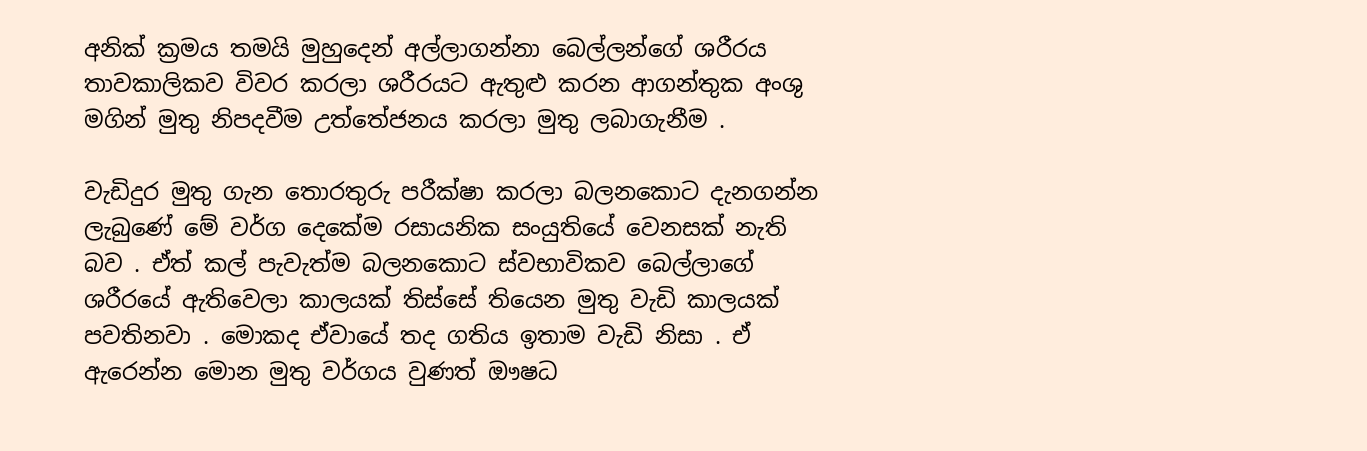අනික් ක්‍රමය තමයි මුහුදෙන් අල්ලාගන්නා බෙල්ලන්ගේ ශරීරය තාවකාලිකව විවර කරලා ශරීරයට ඇතුළු කරන ආගන්තුක අංශු මගින් මුතු නිපදවීම උත්තේජනය කරලා මුතු ලබාගැනීම .

වැඩිදුර මුතු ගැන තොරතුරු පරීක්ෂා කරලා බලනකොට දැනගන්න ලැබුණේ මේ වර්ග දෙකේම රසායනික සංයුතියේ වෙනසක් නැති බව . ඒත් කල් පැවැත්ම බලනකොට ස්වභාවිකව බෙල්ලාගේ ශරීරයේ ඇතිවෙලා කාලයක් තිස්සේ තියෙන මුතු වැඩි කාලයක් පවතිනවා . මොකද ඒවායේ තද ගතිය ඉතාම වැඩි නිසා . ඒ ඇරෙන්න මොන මුතු වර්ගය වුණත් ඖෂධ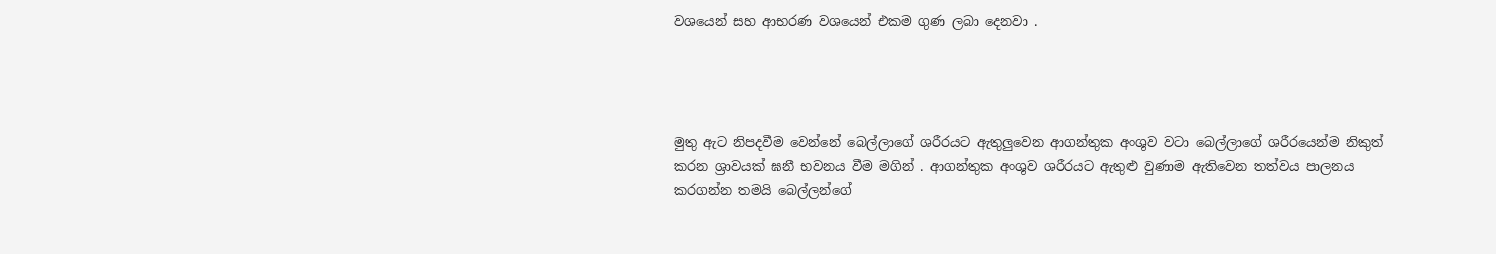වශයෙන් සහ ආභරණ වශයෙන් එකම ගුණ ලබා දෙනවා .




මුතු ඇට නිපදවීම වෙන්නේ බෙල්ලාගේ ශරීරයට ඇතුලුවෙන ආගන්තුක අංශුව වටා බෙල්ලාගේ ශරීරයෙන්ම නිකුත් කරන ශ්‍රාවයක් ඝනී භවනය වීම මගින් . ආගන්තුක අංශුව ශරීරයට ඇතුළු වුණාම ඇතිවෙන තත්වය පාලනය කරගන්න තමයි බෙල්ලන්ගේ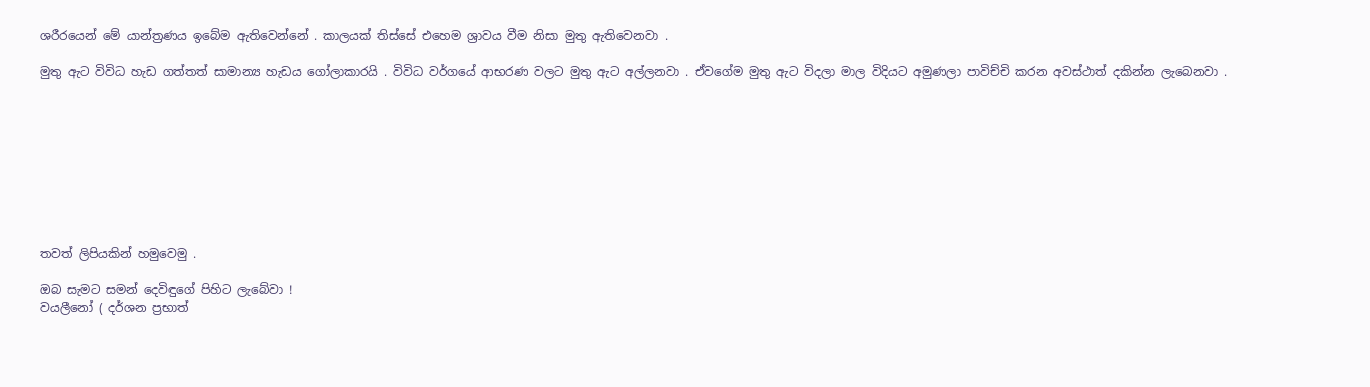ශරීරයෙන් මේ යාන්ත්‍රණය ඉබේම ඇතිවෙන්නේ . කාලයක් තිස්සේ එහෙම ශ්‍රාවය වීම නිසා මුතු ඇතිවෙනවා .

මුතු ඇට විවිධ හැඩ ගත්තත් සාමාන්‍ය හැඩය ගෝලාකාරයි . විවිධ වර්ගයේ ආභරණ වලට මුතු ඇට අල්ලනවා . ඒවගේම මුතු ඇට විදලා මාල විදියට අමුණලා පාවිච්චි කරන අවස්ථාත් දකින්න ලැබෙනවා .









තවත් ලිපියකින් හමුවෙමු .

ඔබ සැමට සමන් දෙවිඳුගේ පිහිට ලැබේවා !
වයලීනෝ ( දර්ශන ප්‍රභාත්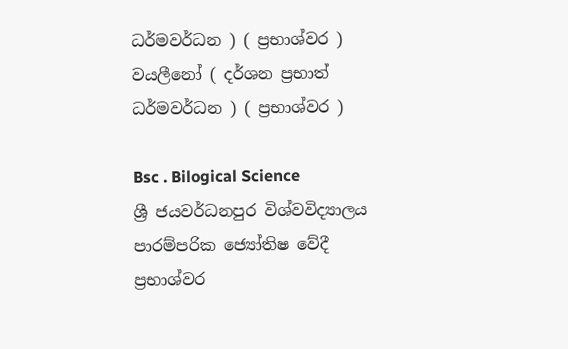ධර්මවර්ධන ) ( ප්‍රභාශ්වර )
වයලීනෝ ( දර්ශන ප්‍රභාත් ධර්මවර්ධන ) ( ප්‍රභාශ්වර )

Bsc . Bilogical Science
ශ්‍රී ජයවර්ධනපුර විශ්වවිද්‍යාලය
පාරම්පරික ජ්‍යෝතිෂ වේදී
ප්‍රභාශ්වර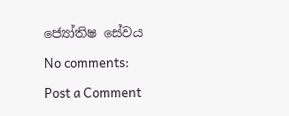ජ්‍යෝතිෂ සේවය

No comments:

Post a Comment